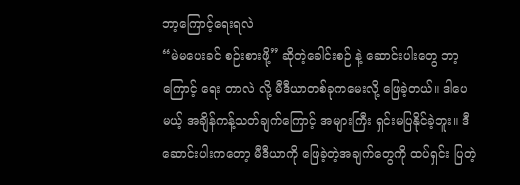ဘာ့ကြောင့်ရေးရလဲ
“မဲမပေးခင် စဉ်းစားဖို့” ဆိုတဲ့ခေါင်းစဉ် နဲ့ ဆောင်းပါးတွေ ဘာ့ကြောင့် ရေး တာလဲ လို့ မီဒီယာတစ်ခုကမေးလို့ ဖြေခဲ့တယ်။ ဒါပေမယ့် အချိန်ကန့်သတ်ချက်ကြောင့် အများကြီး ရှင်းမပြနိုင်ခဲ့ဘူး။ ဒီဆောင်းပါးကတော့ မီဒီယာကို ဖြေခဲ့တဲ့အချက်တွေကို ထပ်ရှင်း ပြတဲ့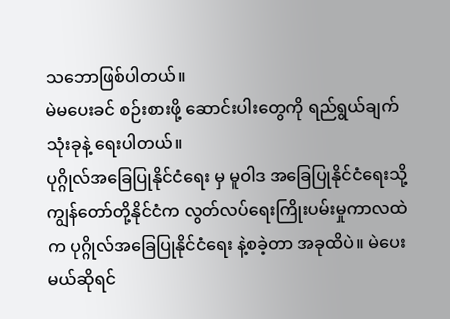သဘောဖြစ်ပါတယ်။
မဲမပေးခင် စဉ်းစားဖို့ ဆောင်းပါးတွေကို ရည်ရွယ်ချက်သုံးခုနဲ့ ရေးပါတယ်။
ပုဂ္ဂိုလ်အခြေပြုနိုင်ငံရေး မှ မူဝါဒ အခြေပြုနိုင်ငံရေးသို့
ကျွန်တော်တို့နိုင်ငံက လွတ်လပ်ရေးကြိုးပမ်းမှုကာလထဲက ပုဂ္ဂိုလ်အခြေပြုနိုင်ငံရေး နဲ့စခဲ့တာ အခုထိပဲ။ မဲပေးမယ်ဆိုရင်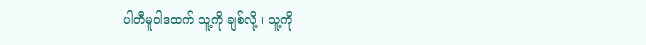ပါတီမူဝါဒထက် သူ့ကို ချစ်လို့ ၊ သူ့ကို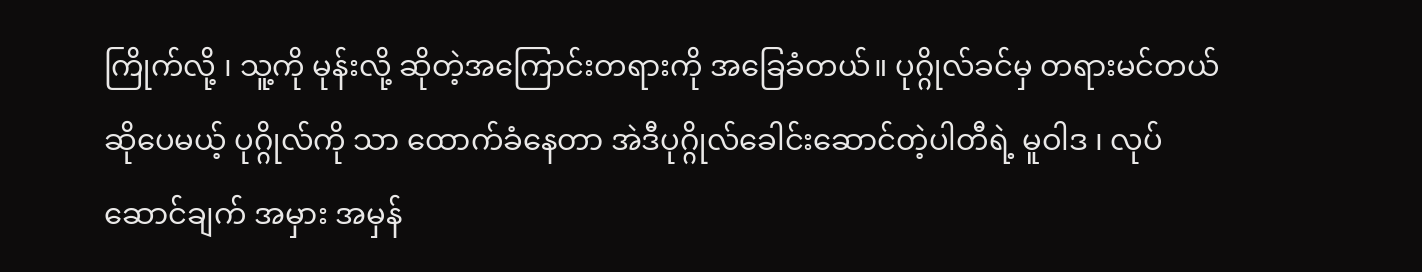ကြိုက်လို့ ၊ သူ့ကို မုန်းလို့ ဆိုတဲ့အကြောင်းတရားကို အခြေခံတယ်။ ပုဂ္ဂိုလ်ခင်မှ တရားမင်တယ် ဆိုပေမယ့် ပုဂ္ဂိုလ်ကို သာ ထောက်ခံနေတာ အဲဒီပုဂ္ဂိုလ်ခေါင်းဆောင်တဲ့ပါတီရဲ့ မူဝါဒ ၊ လုပ်ဆောင်ချက် အမှား အမှန်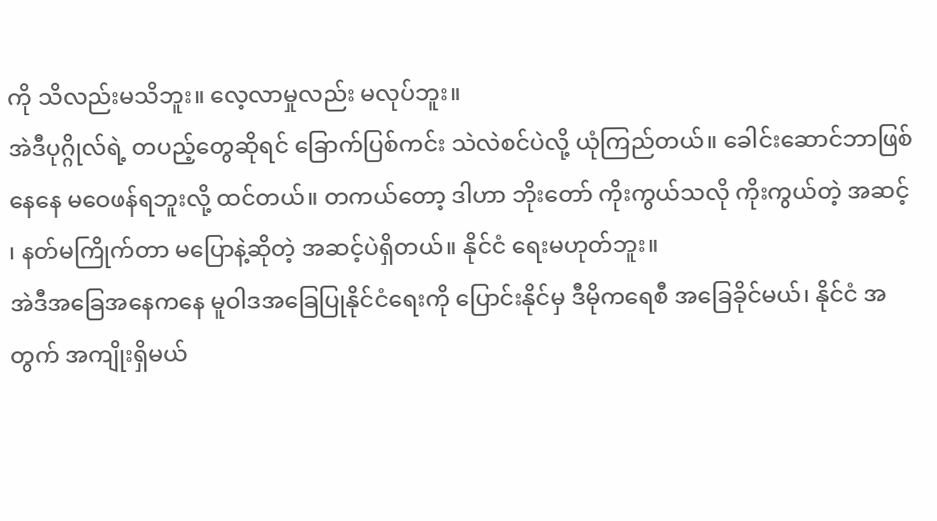ကို သိလည်းမသိဘူး။ လေ့လာမှုလည်း မလုပ်ဘူး။
အဲဒီပုဂ္ဂိုလ်ရဲ့ တပည့်တွေဆိုရင် ခြောက်ပြစ်ကင်း သဲလဲစင်ပဲလို့ ယုံကြည်တယ်။ ခေါင်းဆောင်ဘာဖြစ်နေနေ မဝေဖန်ရဘူးလို့ ထင်တယ်။ တကယ်တော့ ဒါဟာ ဘိုးတော် ကိုးကွယ်သလို ကိုးကွယ်တဲ့ အဆင့် ၊ နတ်မကြိုက်တာ မပြောနဲ့ဆိုတဲ့ အဆင့်ပဲရှိတယ်။ နိုင်ငံ ရေးမဟုတ်ဘူး။
အဲဒီအခြေအနေကနေ မူဝါဒအခြေပြုနိုင်ငံရေးကို ပြောင်းနိုင်မှ ဒီမိုကရေစီ အခြေခိုင်မယ်၊ နိုင်ငံ အတွက် အကျိုးရှိမယ်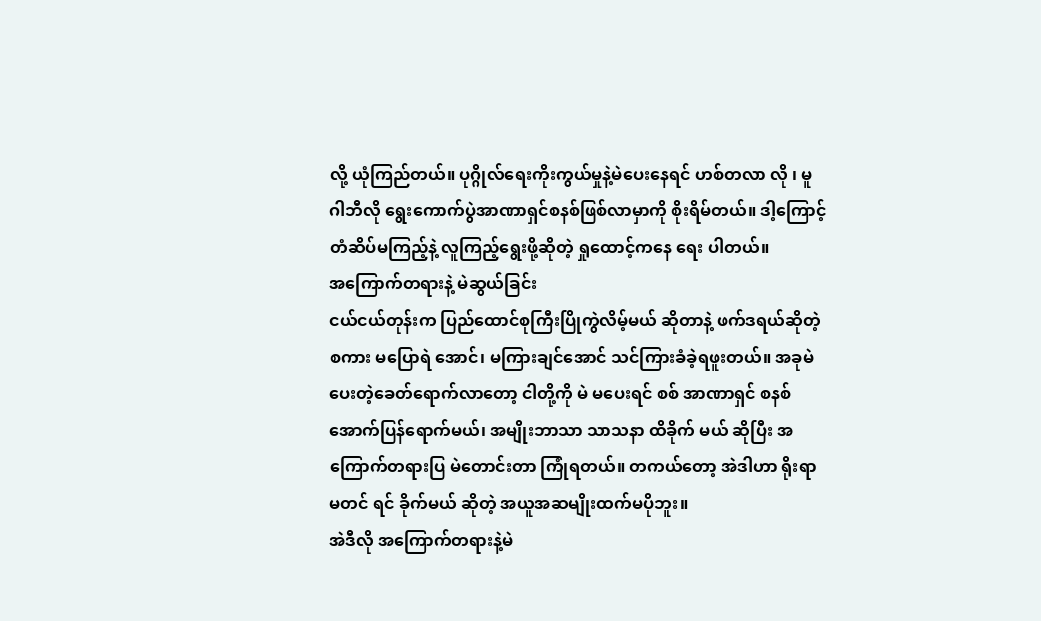လို့ ယုံကြည်တယ်။ ပုဂ္ဂိုလ်ရေးကိုးကွယ်မှုနဲ့မဲပေးနေရင် ဟစ်တလာ လို ၊ မူဂါဘီလို ရွေးကောက်ပွဲအာဏာရှင်စနစ်ဖြစ်လာမှာကို စိုးရိမ်တယ်။ ဒါ့ကြောင့် တံဆိပ်မကြည့်နဲ့ လူကြည့်ရွေးဖို့ဆိုတဲ့ ရှုထောင့်ကနေ ရေး ပါတယ်။
အကြောက်တရားနဲ့ မဲဆွယ်ခြင်း
ငယ်ငယ်တုန်းက ပြည်ထောင်စုကြီးပြိုကွဲလိမ့်မယ် ဆိုတာနဲ့ ဖက်ဒရယ်ဆိုတဲ့ စကား မပြောရဲ အောင်၊ မကြားချင်အောင် သင်ကြားခံခဲ့ရဖူးတယ်။ အခုမဲပေးတဲ့ခေတ်ရောက်လာတော့ ငါတို့ကို မဲ မပေးရင် စစ် အာဏာရှင် စနစ် အောက်ပြန်ရောက်မယ်၊ အမျိုးဘာသာ သာသနာ ထိခိုက် မယ် ဆိုပြီး အကြောက်တရားပြ မဲတောင်းတာ ကြုံရတယ်။ တကယ်တော့ အဲဒါဟာ ရိုးရာမတင် ရင် ခိုက်မယ် ဆိုတဲ့ အယူအဆမျိုးထက်မပိုဘူး။
အဲဒီလို အကြောက်တရားနဲ့မဲ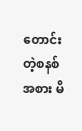တောင်းတဲ့စနစ်အစား မိ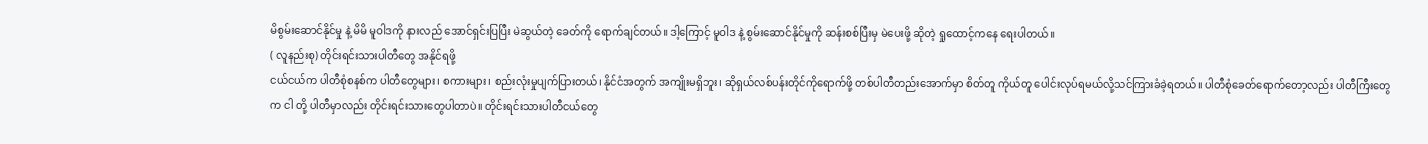မိစွမ်းဆောင်နိုင်မှု နဲ့ မိမိ မူဝါဒကို နားလည် အောင်ရှင်းပြပြီး မဲဆွယ်တဲ့ ခေတ်ကို ရောက်ချင်တယ်။ ဒါ့ကြောင့် မူဝါဒ နဲ့ စွမ်းဆောင်နိုင်မှုကို ဆန်းစစ်ပြီးမှ မဲပေးဖို့ ဆိုတဲ့ ရှုထောင့်ကနေ ရေးပါတယ်။
( လူနည်းစု) တိုင်းရင်းသားပါတီတွေ အနိုင်ရဖို့
ငယ်ငယ်က ပါတီစုံစနစ်က ပါတီတွေများ၊ စကားများ၊ စည်းလုံးမှုပျက်ပြားတယ်၊ နိုင်ငံအတွက် အကျိုးမရှိဘူး၊ ဆိုရှယ်လစ်ပန်းတိုင်ကိုရောက်ဖို့ တစ်ပါတီတည်းအောက်မှာ စိတ်တူ ကိုယ်တူ ပေါင်းလုပ်ရမယ်လို့သင်ကြားခံခဲ့ရတယ်။ ပါတီစုံခေတ်ရောက်တော့လည်း ပါတီကြီးတွေက ငါ တို့ ပါတီမှာလည်း တိုင်းရင်းသားတွေပါတာပဲ။ တိုင်းရင်းသားပါတီငယ်တွေ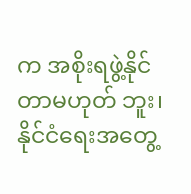က အစိုးရဖွဲ့နိုင်တာမဟုတ် ဘူး၊နိုင်ငံရေးအတွေ့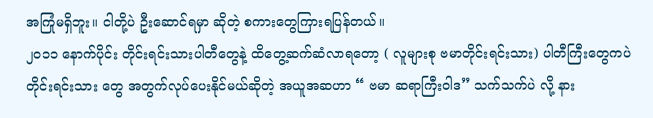အကြုံမရှိဘူး။ ငါတို့ပဲ ဦးဆောင်ရမှာ ဆိုတဲ့ စကားတွေကြားရပြန်တယ်။
၂၀၁၁ နောက်ပိုင်း တိုင်းရင်းသားပါတီတွေနဲ့ ထိတွေ့ဆက်ဆံလာရတော့ ( လူများစု ဗမာတိုင်းရင်းသား) ပါတီကြီးတွေကပဲ တိုင်းရင်းသား တွေ အတွက်လုပ်ပေးနိုင်မယ်ဆိုတဲ့ အယူအဆဟာ “ ဗမာ ဆရာကြီးဝါဒ” သက်သက်ပဲ လို့ နား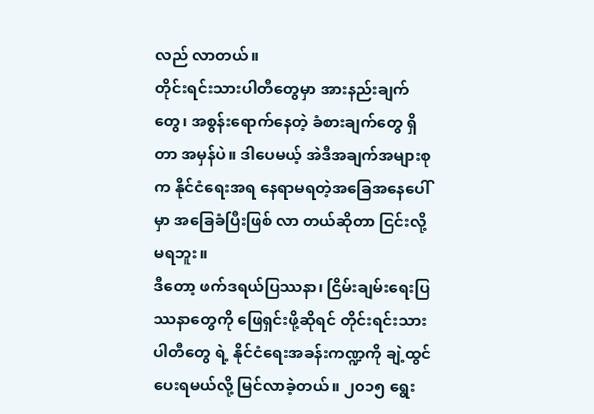လည် လာတယ်။
တိုင်းရင်းသားပါတီတွေမှာ အားနည်းချက်တွေ၊ အစွန်းရောက်နေတဲ့ ခံစားချက်တွေ ရှိတာ အမှန်ပဲ။ ဒါပေမယ့် အဲဒီအချက်အများစုက နိုင်ငံရေးအရ နေရာမရတဲ့အခြေအနေပေါ်မှာ အခြေခံပြီးဖြစ် လာ တယ်ဆိုတာ ငြင်းလို့မရဘူး။
ဒီတော့ ဖက်ဒရယ်ပြဿနာ၊ ငြိမ်းချမ်းရေးပြဿနာတွေကို ဖြေရှင်းဖို့ဆိုရင် တိုင်းရင်းသားပါတီတွေ ရဲ့ နိုင်ငံရေးအခန်းကဏ္ဍကို ချဲ့ထွင်ပေးရမယ်လို့ မြင်လာခဲ့တယ်။ ၂၀၁၅ ရွေး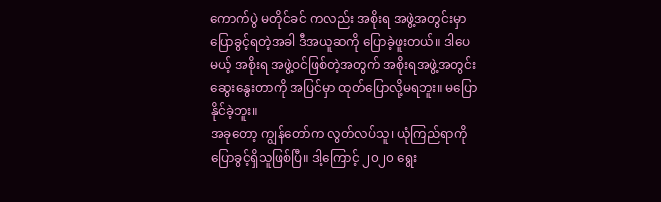ကောက်ပွဲ မတိုင်ခင် ကလည်း အစိုးရ အဖွဲ့အတွင်းမှာ ပြောခွင့်ရတဲ့အခါ ဒီအယူဆကို ပြောခဲ့ဖူးတယ်။ ဒါပေမယ့် အစိုးရ အဖွဲ့ဝင်ဖြစ်တဲ့အတွက် အစိုးရအဖွဲ့အတွင်းဆွေးနွေးတာကို အပြင်မှာ ထုတ်ပြောလို့မရဘူး။ မပြောနိုင်ခဲ့ဘူး။
အခုတော့ ကျွန်တော်က လွတ်လပ်သူ၊ ယုံကြည်ရာကို ပြောခွင့်ရှိသူဖြစ်ပြီ။ ဒါ့ကြောင့် ၂၀၂၀ ရွေး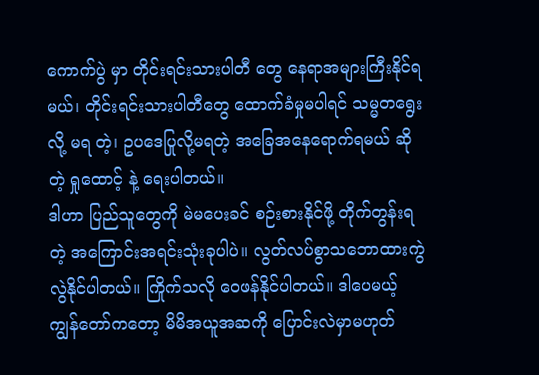ကောက်ပွဲ မှာ တိုင်းရင်းသားပါတီ တွေ နေရာအများကြီးနိုင်ရမယ်၊ တိုင်းရင်းသားပါတီတွေ ထောက်ခံမှုမပါရင် သမ္မတရွေးလို့ မရ တဲ့၊ ဥပဒေပြုလို့မရတဲ့ အခြေအနေရောက်ရမယ် ဆိုတဲ့ ရှုထောင့် နဲ့ ရေးပါတယ်။
ဒါဟာ ပြည်သူတွေကို မဲမပေးခင် စဉ်းစားနိုင်ဖို့ တိုက်တွန်းရတဲ့ အကြောင်းအရင်းသုံးခုပါပဲ။ လွတ်လပ်စွာသဘောထားကွဲလွဲနိုင်ပါတယ်။ ကြိုက်သလို ဝေဖန်နိုင်ပါတယ်။ ဒါပေမယ့် ကျွန်တော်ကတော့ မိမိအယူအဆကို ပြောင်းလဲမှာမဟုတ်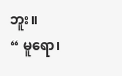ဘူး။
“ မူရော၊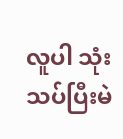လူပါ သုံးသပ်ပြီးမဲ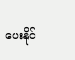ပေးနိုင်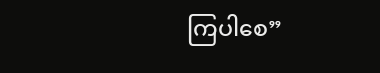ကြပါစေ”